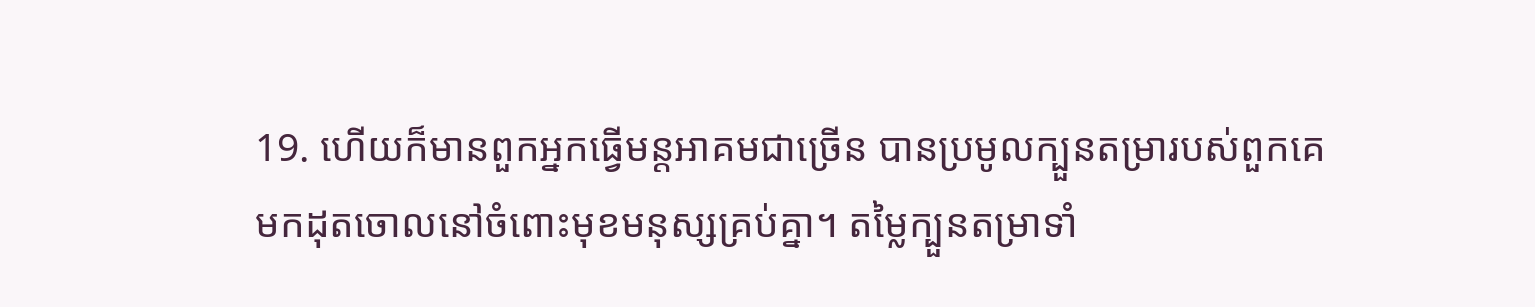19. ហើយក៏មានពួកអ្នកធ្វើមន្ដអាគមជាច្រើន បានប្រមូលក្បួនតម្រារបស់ពួកគេមកដុតចោលនៅចំពោះមុខមនុស្សគ្រប់គ្នា។ តម្លៃក្បួនតម្រាទាំ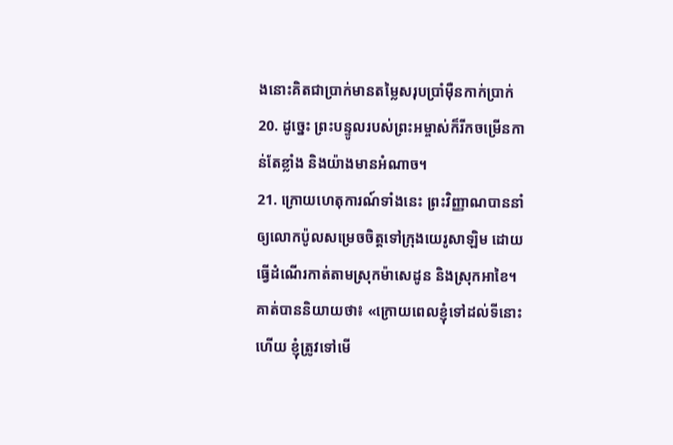ងនោះគិតជាប្រាក់មានតម្លៃសរុបប្រាំម៉ឺនកាក់ប្រាក់
20. ដូច្នេះ ព្រះបន្ទូលរបស់ព្រះអម្ចាស់ក៏រីកចម្រើនកាន់តែខ្លាំង និងយ៉ាងមានអំណាច។
21. ក្រោយហេតុការណ៍ទាំងនេះ ព្រះវិញ្ញាណបាននាំឲ្យលោកប៉ូលសម្រេចចិត្ដទៅក្រុងយេរូសាឡិម ដោយធ្វើដំណើរកាត់តាមស្រុកម៉ាសេដូន និងស្រុកអាខៃ។ គាត់បាននិយាយថា៖ «ក្រោយពេលខ្ញុំទៅដល់ទីនោះហើយ ខ្ញុំត្រូវទៅមើ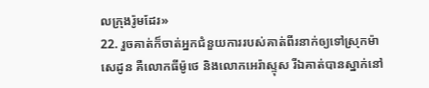លក្រុងរ៉ូមដែរ»
22. រួចគាត់ក៏ចាត់អ្នកជំនួយការរបស់គាត់ពីរនាក់ឲ្យទៅស្រុកម៉ាសេដូន គឺលោកធីម៉ូថេ និងលោកអេរ៉ាស្ទុស រីឯគាត់បានស្នាក់នៅ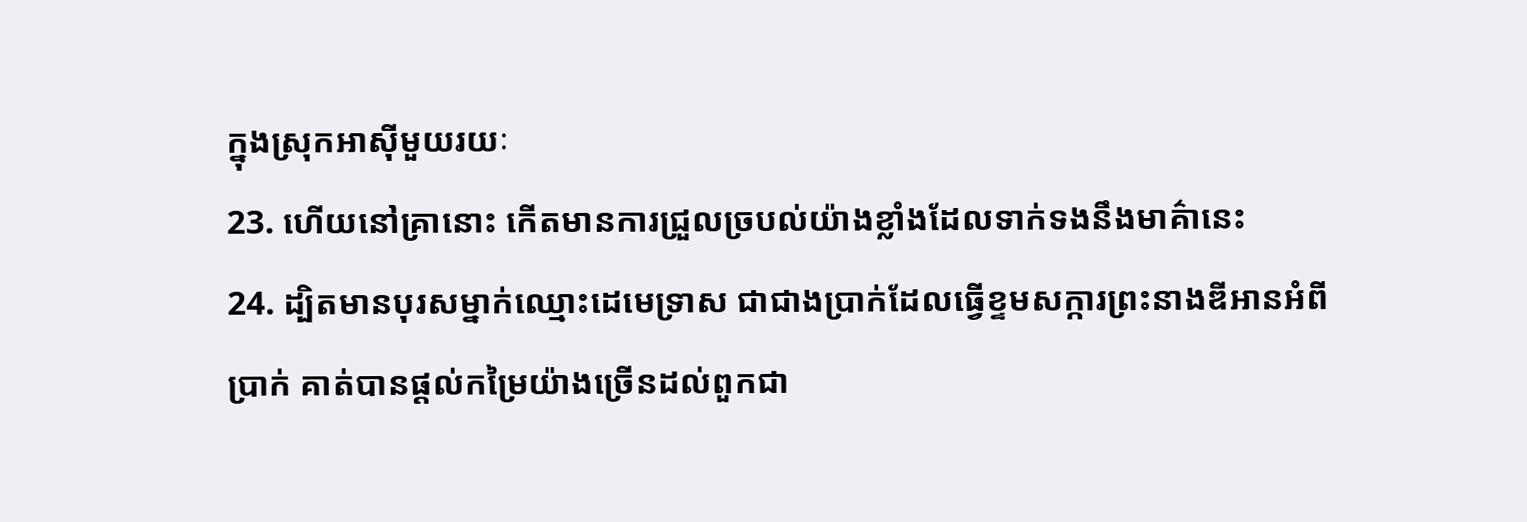ក្នុងស្រុកអាស៊ីមួយរយៈ
23. ហើយនៅគ្រានោះ កើតមានការជ្រួលច្របល់យ៉ាងខ្លាំងដែលទាក់ទងនឹងមាគ៌ានេះ
24. ដ្បិតមានបុរសម្នាក់ឈ្មោះដេមេទ្រាស ជាជាងប្រាក់ដែលធ្វើខ្ទមសក្ការព្រះនាងឌីអានអំពីប្រាក់ គាត់បានផ្ដល់កម្រៃយ៉ាងច្រើនដល់ពួកជា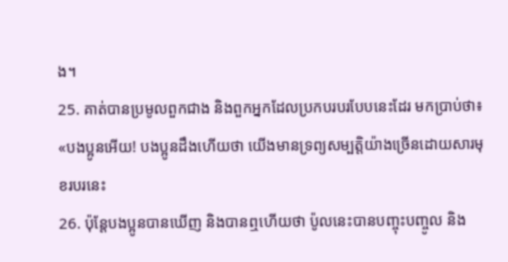ង។
25. គាត់បានប្រមូលពួកជាង និងពួកអ្នកដែលប្រកបរបរបែបនេះដែរ មកប្រាប់ថា៖ «បងប្អូនអើយ! បងប្អូនដឹងហើយថា យើងមានទ្រព្យសម្បត្ដិយ៉ាងច្រើនដោយសារមុខរបរនេះ
26. ប៉ុន្ដែបងប្អូនបានឃើញ និងបានឮហើយថា ប៉ូលនេះបានបញ្ចុះបញ្ចូល និង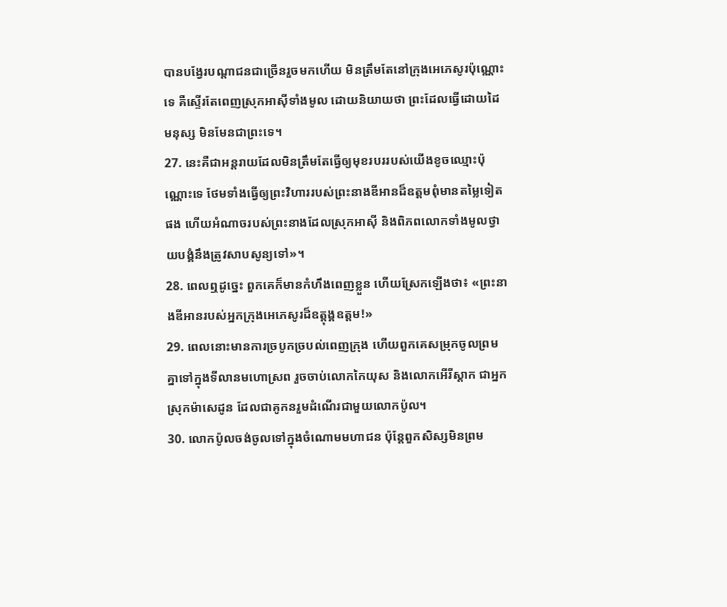បានបង្វែរបណ្ដាជនជាច្រើនរួចមកហើយ មិនត្រឹមតែនៅក្រុងអេភេសូរប៉ុណ្ណោះទេ គឺស្ទើរតែពេញស្រុកអាស៊ីទាំងមូល ដោយនិយាយថា ព្រះដែលធ្វើដោយដៃមនុស្ស មិនមែនជាព្រះទេ។
27. នេះគឺជាអន្តរាយដែលមិនត្រឹមតែធ្វើឲ្យមុខរបររបស់យើងខូចឈ្មោះប៉ុណ្ណោះទេ ថែមទាំងធ្វើឲ្យព្រះវិហាររបស់ព្រះនាងឌីអានដ៏ឧត្ដមពុំមានតម្លៃទៀតផង ហើយអំណាចរបស់ព្រះនាងដែលស្រុកអាស៊ី និងពិភពលោកទាំងមូលថ្វាយបង្គំនឹងត្រូវសាបសូន្យទៅ»។
28. ពេលឮដូច្នេះ ពួកគេក៏មានកំហឹងពេញខ្លួន ហើយស្រែកឡើងថា៖ «ព្រះនាងឌីអានរបស់អ្នកក្រុងអេភេសូរដ៏ឧត្ដុង្គឧត្ដម!»
29. ពេលនោះមានការច្របូកច្របល់ពេញក្រុង ហើយពួកគេសម្រុកចូលព្រមគ្នាទៅក្នុងទីលានមហោស្រព រួចចាប់លោកកៃយុស និងលោកអើរីស្តាក ជាអ្នកស្រុកម៉ាសេដូន ដែលជាគូកនរួមដំណើរជាមួយលោកប៉ូល។
30. លោកប៉ូលចង់ចូលទៅក្នុងចំណោមមហាជន ប៉ុន្ដែពួកសិស្សមិនព្រម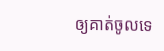ឲ្យគាត់ចូលទេ